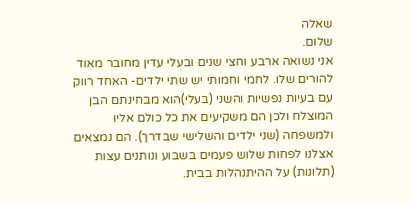שאלה
שלום.
אני נשואה ארבע וחצי שנים ובעלי עדין מחובר מאוד להורים שלו. לחמי וחמותי יש שתי ילדים- האחד רווק עם בעיות נפשיות והשני (בעלי)הוא מבחינתם הבן המוצלח ולכן הם משקיעים את כל כולם אליו ולמשפחה (שני ילדים והשלישי שבדרך). הם נמצאים אצלנו לפחות שלוש פעמים בשבוע ונותנים עצות (תלונות) על ההיתנהלות בבית.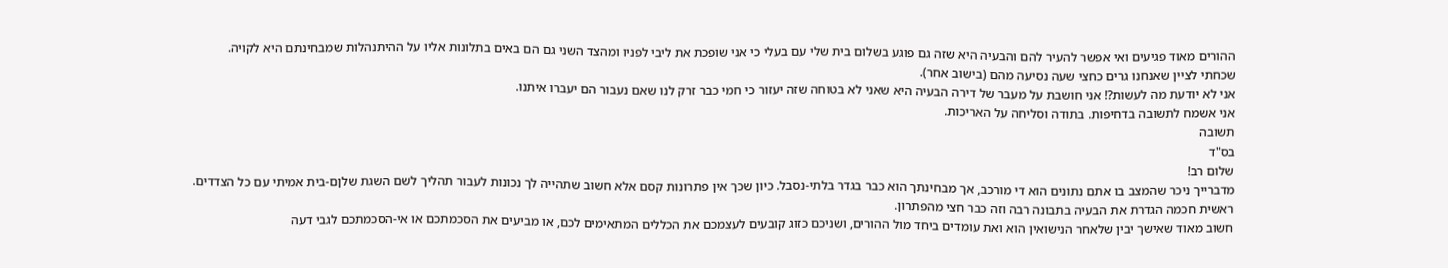ההורים מאוד פגיעים ואי אפשר להעיר להם והבעיה היא שזה גם פוגע בשלום בית שלי עם בעלי כי אני שופכת את ליבי לפניו ומהצד השני גם הם באים בתלונות אליו על ההיתנהלות שמבחינתם היא לקויה.
שכחתי לציין שאנחנו גרים כחצי שעה נסיעה מהם (בישוב אחר).
אני לא יודעת מה לעשות?! אני חושבת על מעבר של דירה הבעיה היא שאני לא בטוחה שזה יעזור כי חמי כבר זרק לנו שאם נעבור הם יעברו איתנו.
אני אשמח לתשובה בדחיפות. בתודה וסליחה על האריכות.
תשובה
בס"ד
שלום רב!
מדברייך ניכר שהמצב בו אתם נתונים הוא די מורכב, אך מבחינתך הוא כבר בגדר בלתי-נסבל. כיון שכך אין פתרונות קסם אלא חשוב שתהייה לך נכונות לעבור תהליך לשם השגת שלןם-בית אמיתי עם כל הצדדים.
ראשית חכמה הגדרת את הבעיה בתבונה רבה וזה כבר חצי מהפתרון.
חשוב מאוד שאישך יבין שלאחר הנישואין הוא ואת עומדים ביחד מול ההורים, ושניכם כזוג קובעים לעצמכם את הכללים המתאימים לכם, או מביעים את הסכמתכם או אי-הסכמתכם לגבי דעה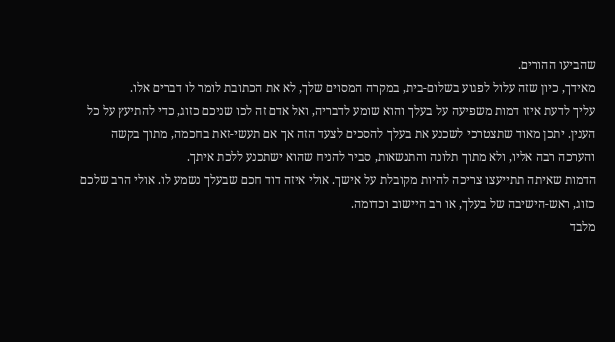שהביעו ההורים.
מאידך, כיון שזה עלול לפגוע בשלום-בית, במקרה המסוים שלך, לא את הכתובת לומר לו דברים אלו.
עליך לדעת איזו דמות משפיעה על בעלך והוא שומע לדבריה, ואל אדם זה לכו שניכם כזוג, כדי להתיעץ על כל הענין. יתכן מאוד שתצטרכי לשכנע את בעלך להסכים לצעד הזה אך אם תעשי-זאת בחכמה, מתוך בקשה והערכה רבה אליו, ולא מתוך תלונה והתנשאות, סביר להניח שהוא ישתכנע ללכת איתך.
הדמות שאיתה תתייעצו צריכה להיות מקובלת על אישך. אולי איזה דוד חכם שבעלך נשמע לו. אולי הרב שלכם כזוג, ראש-הישיבה של בעלך, או רב היישוב וכדומה.
מלבד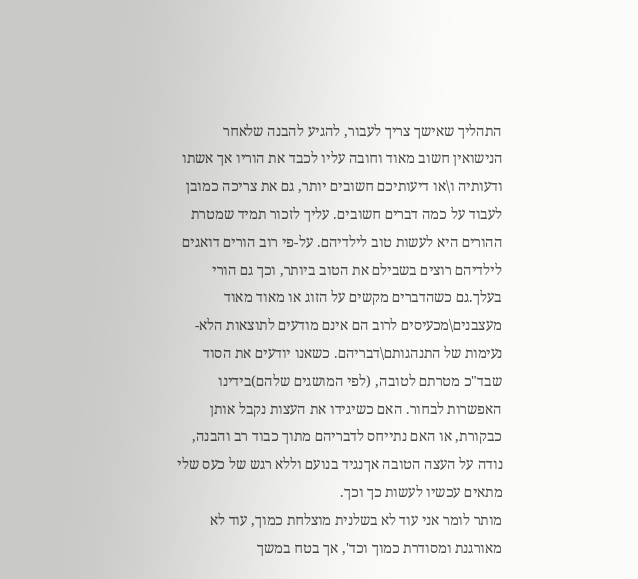התהליך שאישך צריך לעבור, להגיע להבנה שלאחר הנישואין חשוב מאוד וחובה עליו לכבד את הוריו אך אשתו ודעותיה ו\או דיעותיכם חשובים יותר, גם את צריכה כמובן לעבוד על כמה דברים חשובים. עליך לזכור תמיד שמטרת ההורים היא לעשות טוב לילדיהם. על-פי רוב הורים דואגים לילדיהם רוצים בשבילם את הטוב ביותר, וכך גם הורי בעלך.גם כשהדברים מקשים על הזוג או מאוד מאוד מעצבנים\מכעיסים לרוב הם אינם מודעים לתוצאות הלא-נעימות של התנהגותם\דבריהם. כשאנו יודעים את הסוד שבד"כ מטרתם לטובה, (לפי המושגים שלהם)בידינו האפשרות לבחור. האם כשיגידו את העצות נקבל אותן כבקורת, או האם נתייחס לדבריהם מתוך כבוד רב והבנה, נודה על העצה הטובה אךנגיד בנועם וללא רגש של כעס שלי מתאים עכשיו לעשות כך וכך.
מותר לומר אני עוד לא בשלנית מוצלחת כמוך, עוד לא מאורגנת ומסודרת כמוך וכד', אך בטח במשך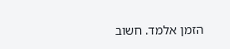הזמן אלמד. חשוב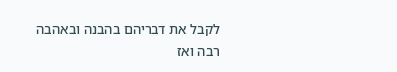לקבל את דבריהם בהבנה ובאהבה רבה ואז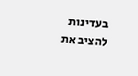בעדינות להציב את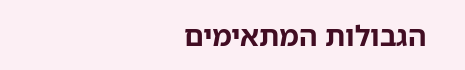הגבולות המתאימים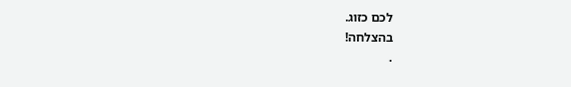לכם כזוג.
בהצלחה!
.